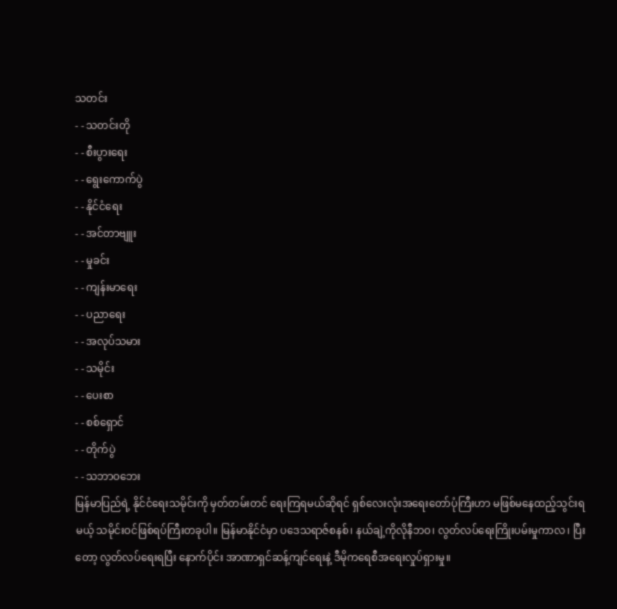သတင်း
- - သတင်းတို
- - စီးပွားရေး
- - ရွေးကောက်ပွဲ
- - နိုင်ငံရေး
- - အင်တာဗျူး
- - မှုခင်း
- - ကျန်းမာရေး
- - ပညာရေး
- - အလုပ်သမား
- - သမိုင်း
- - ပေးစာ
- - စစ်ရှောင်
- - တိုက်ပွဲ
- - သဘာဝဘေး
မြန်မာပြည်ရဲ့ နိုင်ငံရေးသမိုင်းကို မှတ်တမ်းတင် ရေးကြရမယ်ဆိုရင် ရှစ်လေးလုံးအရေးတော်ပုံကြီးဟာ မဖြစ်မနေထည့်သွင်းရမယ့် သမိုင်းဝင်ဖြစ်ရပ်ကြီးတခုပါ။ မြန်မာနိုင်ငံမှာ ပဒေသရာဇ်စနစ်၊ နယ်ချဲ့ကိုလိုနီဘဝ၊ လွတ်လပ်ရေးကြိုးပမ်းမှုကာလ၊ ပြီးတော့ လွတ်လပ်ရေးရပြီး နောက်ပိုင်း အာဏာရှင်ဆန့်ကျင်ရေးနဲ့ ဒီမိုကရေစီအရေးလှုပ်ရှားမှု။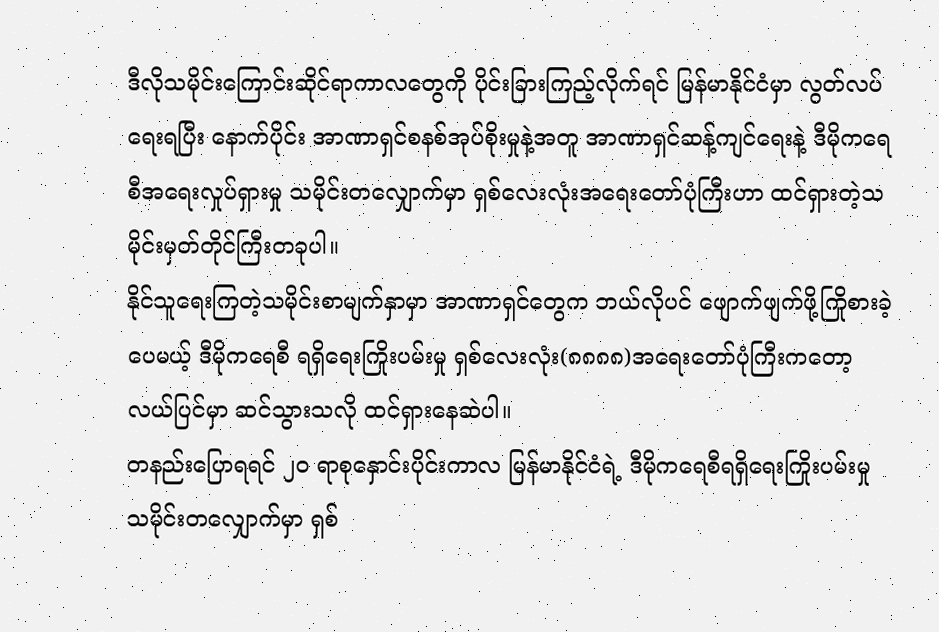ဒီလိုသမိုင်းကြောင်းဆိုင်ရာကာလတွေကို ပိုင်းခြားကြည့်လိုက်ရင် မြန်မာနိုင်ငံမှာ လွတ်လပ်ရေးရပြီး နောက်ပိုင်း အာဏာရှင်စနစ်အုပ်စိုးမှုနဲ့အတူ အာဏာရှင်ဆန့်ကျင်ရေးနဲ့ ဒီမိုကရေစီအရေးလှုပ်ရှားမှု သမိုင်းတလျှောက်မှာ ရှစ်လေးလုံးအရေးတော်ပုံကြီးဟာ ထင်ရှားတဲ့သမိုင်းမှတ်တိုင်ကြီးတခုပါ။
နိုင်သူရေးကြတဲ့သမိုင်းစာမျက်နှာမှာ အာဏာရှင်တွေက ဘယ်လိုပင် ဖျောက်ဖျက်ဖို့ကြိုစားခဲ့ပေမယ့် ဒီမိုကရေစီ ရရှိရေးကြိုးပမ်းမှု ရှစ်လေးလုံး(၈၈၈၈)အရေးတော်ပုံကြီးကတော့ လယ်ပြင်မှာ ဆင်သွားသလို ထင်ရှားနေဆဲပါ။
တနည်းပြောရရင် ၂၀ ရာစုနှောင်းပိုင်းကာလ မြန်မာနိုင်ငံရဲ့ ဒီမိုကရေစီရရှိရေးကြိုးပမ်းမှု သမိုင်းတလျှောက်မှာ ရှစ်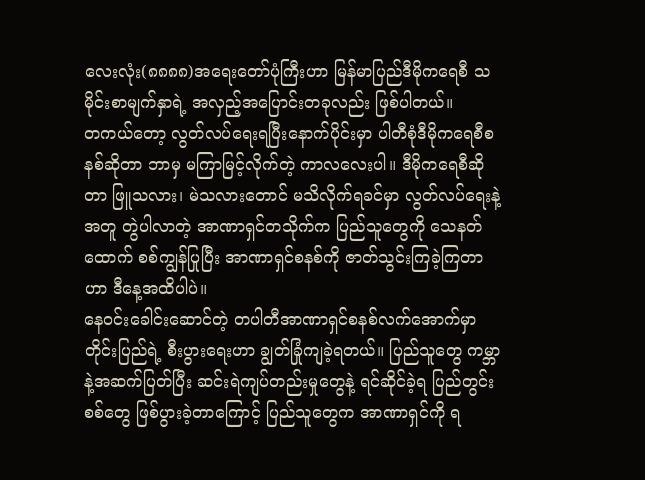လေးလုံး(၈၈၈၈)အရေးတော်ပုံကြီးဟာ မြန်မာပြည်ဒီမိုကရေစီ သမိုင်းစာမျက်နှာရဲ့ အလှည့်အပြောင်းတခုလည်း ဖြစ်ပါတယ်။
တကယ်တော့ လွတ်လပ်ရေးရပြီးနောက်ပိုင်းမှာ ပါတီစုံဒီမိုကရေစီစနစ်ဆိုတာ ဘာမှ မကြာမြင့်လိုက်တဲ့ ကာလလေးပါ။ ဒီမိုကရေစီဆိုတာ ဖြူသလား၊ မဲသလားတောင် မသိလိုက်ရခင်မှာ လွတ်လပ်ရေးနဲ့အတူ တွဲပါလာတဲ့ အာဏာရှင်တသိုက်က ပြည်သူတွေကို သေနတ်ထောက် စစ်ကျွန်ပြုပြီး အာဏာရှင်စနစ်ကို ဇာတ်သွင်းကြခဲ့ကြတာဟာ ဒီနေ့အထိပါပဲ။
နေဝင်းခေါင်းဆောင်တဲ့ တပါတီအာဏာရှင်စနစ်လက်အောက်မှာ တိုင်းပြည်ရဲ့ စီးပွားရေးဟာ ချွတ်ခြုံကျခဲ့ရတယ်။ ပြည်သူတွေ ကမ္ဘာနဲ့အဆက်ပြတ်ပြီး ဆင်းရဲကျပ်တည်းမှုတွေနဲ့ ရင်ဆိုင်ခဲ့ရ ပြည်တွင်းစစ်တွေ ဖြစ်ပွားခဲ့တာကြောင့် ပြည်သူတွေက အာဏာရှင်ကို ရ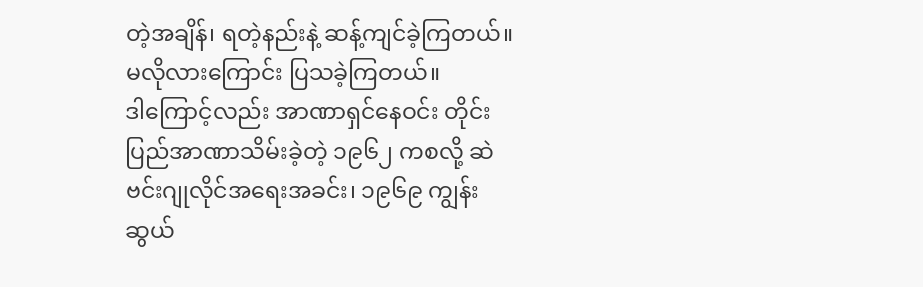တဲ့အချိန်၊ ရတဲ့နည်းနဲ့ ဆန့်ကျင်ခဲ့ကြတယ်။ မလိုလားကြောင်း ပြသခဲ့ကြတယ်။
ဒါကြောင့်လည်း အာဏာရှင်နေဝင်း တိုင်းပြည်အာဏာသိမ်းခဲ့တဲ့ ၁၉၆၂ ကစလို့ ဆဲဗင်းဂျုလိုင်အရေးအခင်း၊ ၁၉၆၉ ကျွန်းဆွယ်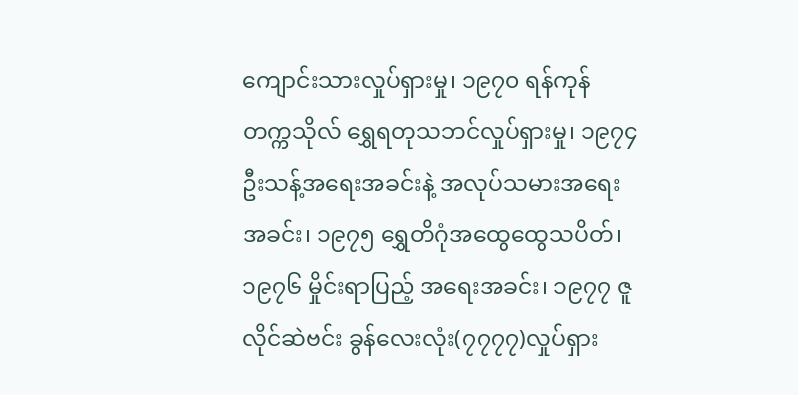ကျောင်းသားလှုပ်ရှားမှု၊ ၁၉၇၀ ရန်ကုန်တက္ကသိုလ် ရွှေရတုသဘင်လှုပ်ရှားမှု၊ ၁၉၇၄ ဦးသန့်အရေးအခင်းနဲ့ အလုပ်သမားအရေးအခင်း၊ ၁၉၇၅ ရွှေတိဂုံအထွေထွေသပိတ်၊ ၁၉၇၆ မှိုင်းရာပြည့် အရေးအခင်း၊ ၁၉၇၇ ဇူလိုင်ဆဲဗင်း ခွန်လေးလုံး(၇၇၇၇)လှုပ်ရှား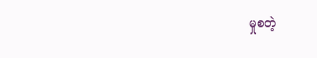မှုစတဲ့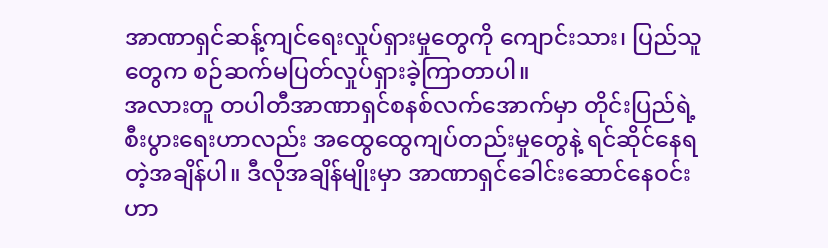အာဏာရှင်ဆန့်ကျင်ရေးလှုပ်ရှားမှုတွေကို ကျောင်းသား၊ ပြည်သူတွေက စဉ်ဆက်မပြတ်လှုပ်ရှားခဲ့ကြာတာပါ။
အလားတူ တပါတီအာဏာရှင်စနစ်လက်အောက်မှာ တိုင်းပြည်ရဲ့ စီးပွားရေးဟာလည်း အထွေထွေကျပ်တည်းမှုတွေနဲ့ ရင်ဆိုင်နေရတဲ့အချိန်ပါ။ ဒီလိုအချိန်မျိုးမှာ အာဏာရှင်ခေါင်းဆောင်နေဝင်းဟာ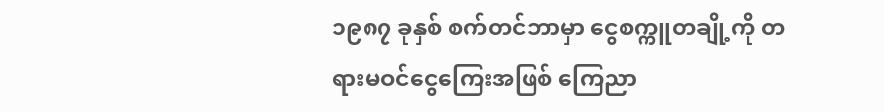၁၉၈၇ ခုနှစ် စက်တင်ဘာမှာ ငွေစက္ကူတချို့ကို တရားမဝင်ငွေကြေးအဖြစ် ကြေညာ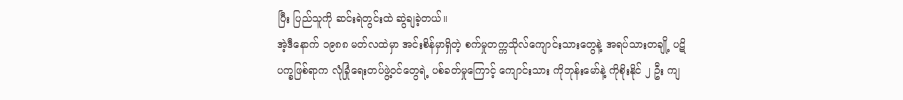ပြီး ပြည်သူကို ဆင်းရဲတွင်းထဲ ဆွဲချခဲ့တယ်။
အဲ့ဒီနောက် ၁၉၈၈ မတ်လထဲမှာ အင်းစိန်မှာရှိတဲ့ စက်မှုတက္ကသိုလ်ကျောင်းသားတွေနဲ့ အရပ်သားတချို့ ပဋိပက္ခဖြစ်ရာက လုံခြုံရေးတပ်ဖွဲ့ဝင်တွေရဲ့ ပစ်ခတ်မှုကြောင့် ကျောင်းသား ကိုဘုန်းမော်နဲ့ ကိုစိုးနိုင် ၂ ဦး ကျ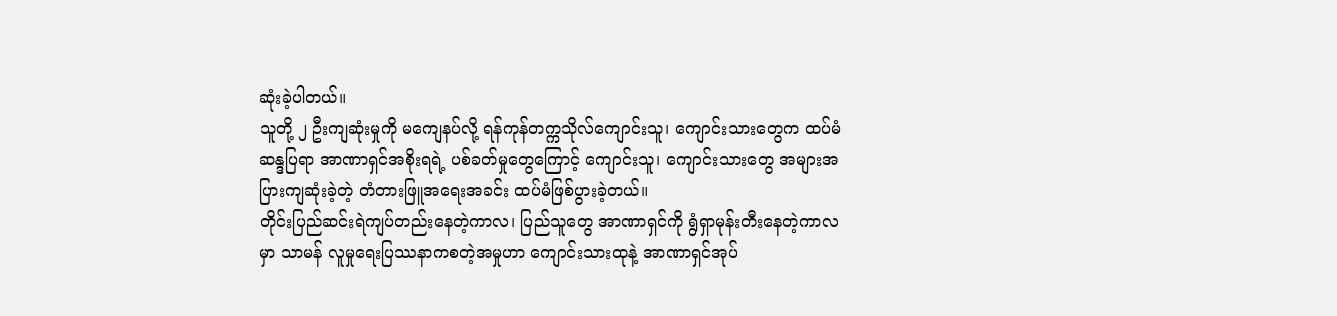ဆုံးခဲ့ပါတယ်။
သူတို့ ၂ ဦးကျဆုံးမှုကို မကျေနပ်လို့ ရန်ကုန်တက္ကသိုလ်ကျောင်းသူ၊ ကျောင်းသားတွေက ထပ်မံဆန္ဒပြရာ အာဏာရှင်အစိုးရရဲ့ ပစ်ခတ်မှုတွေကြောင့် ကျောင်းသူ၊ ကျောင်းသားတွေ အများအပြားကျဆုံးခဲ့တဲ့ တံတားဖြူအရေးအခင်း ထပ်မံဖြစ်ပွားခဲ့တယ်။
တိုင်းပြည်ဆင်းရဲကျပ်တည်းနေတဲ့ကာလ၊ ပြည်သူတွေ အာဏာရှင်ကို ရွံရှာမုန်းတီးနေတဲ့ကာလမှာ သာမန် လူမှုရေးပြဿနာကစတဲ့အမှုဟာ ကျောင်းသားထုနဲ့ အာဏာရှင်အုပ်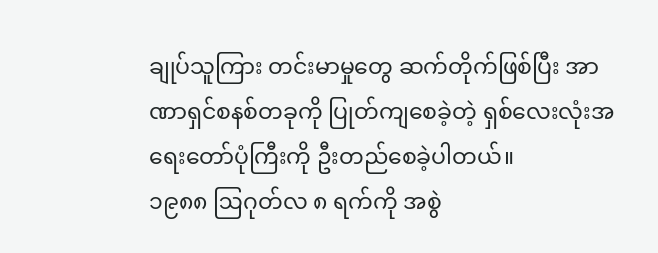ချုပ်သူကြား တင်းမာမှုတွေ ဆက်တိုက်ဖြစ်ပြီး အာဏာရှင်စနစ်တခုကို ပြုတ်ကျစေခဲ့တဲ့ ရှစ်လေးလုံးအရေးတော်ပုံကြီးကို ဦးတည်စေခဲ့ပါတယ်။
၁၉၈၈ ဩဂုတ်လ ၈ ရက်ကို အစွဲ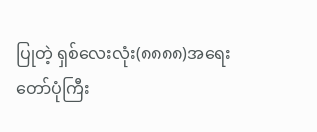ပြုတဲ့ ရှစ်လေးလုံး(၈၈၈၈)အရေးတော်ပုံကြီး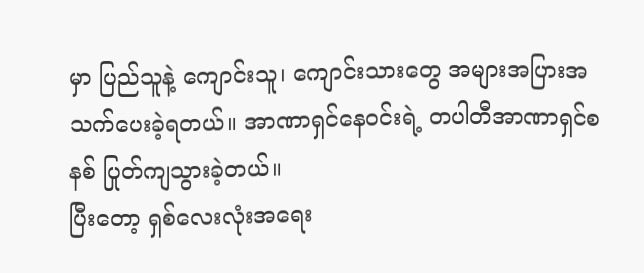မှာ ပြည်သူနဲ့ ကျောင်းသူ၊ ကျောင်းသားတွေ အများအပြားအသက်ပေးခဲ့ရတယ်။ အာဏာရှင်နေဝင်းရဲ့ တပါတီအာဏာရှင်စနစ် ပြုတ်ကျသွားခဲ့တယ်။
ပြီးတော့ ရှစ်လေးလုံးအရေး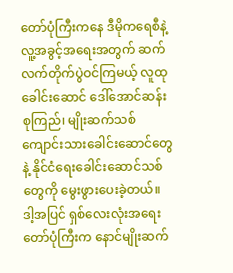တော်ပုံကြီးကနေ ဒီမိုကရေစီနဲ့လူ့အခွင့်အရေးအတွက် ဆက်လက်တိုက်ပွဲဝင်ကြမယ့် လူထုခေါင်းဆောင် ဒေါ်အောင်ဆန်းစုကြည်၊ မျိုးဆက်သစ် ကျောင်းသားခေါင်းဆောင်တွေနဲ့ နိုင်ငံရေးခေါင်းဆောင်သစ်တွေကို မွေးဖွားပေးခဲ့တယ်။
ဒါ့အပြင် ရှစ်လေးလုံးအရေးတော်ပုံကြီးက နောင်မျိုးဆက်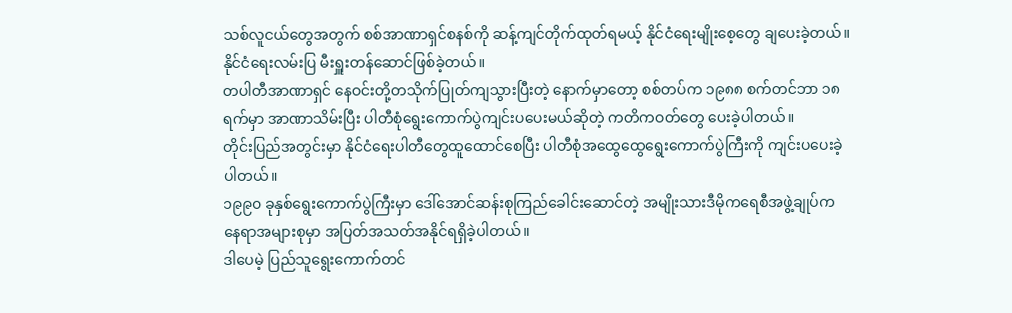သစ်လူငယ်တွေအတွက် စစ်အာဏာရှင်စနစ်ကို ဆန့်ကျင်တိုက်ထုတ်ရမယ့် နိုင်ငံရေးမျိုးစေ့တွေ ချပေးခဲ့တယ်။ နိုင်ငံရေးလမ်းပြ မီးရှူးတန်ဆောင်ဖြစ်ခဲ့တယ်။
တပါတီအာဏာရှင် နေဝင်းတို့တသိုက်ပြုတ်ကျသွားပြီးတဲ့ နောက်မှာတော့ စစ်တပ်က ၁၉၈၈ စက်တင်ဘာ ၁၈ ရက်မှာ အာဏာသိမ်းပြီး ပါတီစုံရွေးကောက်ပွဲကျင်းပပေးမယ်ဆိုတဲ့ ကတိကဝတ်တွေ ပေးခဲ့ပါတယ်။
တိုင်းပြည်အတွင်းမှာ နိုင်ငံရေးပါတီတွေထူထောင်စေပြီး ပါတီစုံအထွေထွေရွေးကောက်ပွဲကြီးကို ကျင်းပပေးခဲ့ပါတယ်။
၁၉၉၀ ခုနှစ်ရွေးကောက်ပွဲကြီးမှာ ဒေါ်အောင်ဆန်းစုကြည်ခေါင်းဆောင်တဲ့ အမျိုးသားဒီမိုကရေစီအဖွဲ့ချုပ်က နေရာအများစုမှာ အပြတ်အသတ်အနိုင်ရရှိခဲ့ပါတယ်။
ဒါပေမဲ့ ပြည်သူရွေးကောက်တင်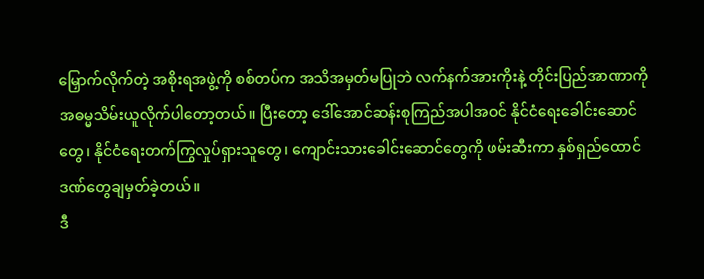မြှောက်လိုက်တဲ့ အစိုးရအဖွဲ့ကို စစ်တပ်က အသိအမှတ်မပြုဘဲ လက်နက်အားကိုးနဲ့ တိုင်းပြည်အာဏာကို အဓမ္မသိမ်းယူလိုက်ပါတော့တယ်။ ပြီးတော့ ဒေါ်အောင်ဆန်းစုကြည်အပါအဝင် နိုင်ငံရေးခေါင်းဆောင်တွေ၊ နိုင်ငံရေးတက်ကြွလှုပ်ရှားသူတွေ၊ ကျောင်းသားခေါင်းဆောင်တွေကို ဖမ်းဆီးကာ နှစ်ရှည်ထောင်ဒဏ်တွေချမှတ်ခဲ့တယ်။
ဒီ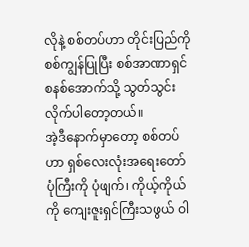လိုနဲ့ စစ်တပ်ဟာ တိုင်းပြည်ကို စစ်ကျွန်ပြုပြီး စစ်အာဏာရှင်စနစ်အောက်သို့ သွတ်သွင်းလိုက်ပါတော့တယ်။
အဲ့ဒီနောက်မှာတော့ စစ်တပ်ဟာ ရှစ်လေးလုံးအရေးတော်ပုံကြီးကို ပုံဖျက်၊ ကိုယ့်ကိုယ်ကို ကျေးဇူးရှင်ကြီးသဖွယ် ဝါ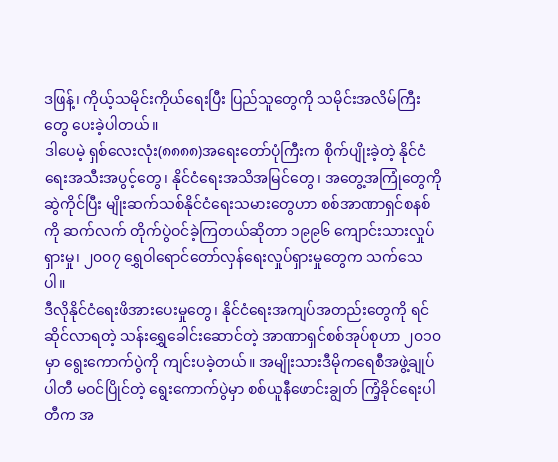ဒဖြန့်၊ ကိုယ့်သမိုင်းကိုယ်ရေးပြီး ပြည်သူတွေကို သမိုင်းအလိမ်ကြီးတွေ ပေးခဲ့ပါတယ်။
ဒါပေမဲ့ ရှစ်လေးလုံး(၈၈၈၈)အရေးတော်ပုံကြီးက စိုက်ပျိုးခဲ့တဲ့ နိုင်ငံရေးအသီးအပွင့်တွေ၊ နိုင်ငံရေးအသိအမြင်တွေ၊ အတွေ့အကြုံတွေကို ဆွဲကိုင်ပြီး မျိုးဆက်သစ်နိုင်ငံရေးသမားတွေဟာ စစ်အာဏာရှင်စနစ်ကို ဆက်လက် တိုက်ပွဲဝင်ခဲ့ကြတယ်ဆိုတာ ၁၉၉၆ ကျောင်းသားလှုပ်ရှားမှု၊ ၂၀၀၇ ရွှေဝါရောင်တော်လှန်ရေးလှုပ်ရှားမှုတွေက သက်သေပါ။
ဒီလိုနိုင်ငံရေးဖိအားပေးမှုတွေ၊ နိုင်ငံရေးအကျပ်အတည်းတွေကို ရင်ဆိုင်လာရတဲ့ သန်းရွှေခေါင်းဆောင်တဲ့ အာဏာရှင်စစ်အုပ်စုဟာ ၂၀၁၀ မှာ ရွေးကောက်ပွဲကို ကျင်းပခဲ့တယ်။ အမျိုးသားဒီမိုကရေစီအဖွဲ့ချုပ်ပါတီ မဝင်ပြိုင်တဲ့ ရွေးကောက်ပွဲမှာ စစ်ယူနီဖောင်းချွတ် ကြံ့ခိုင်ရေးပါတီက အ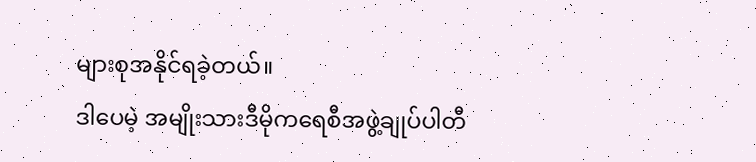များစုအနိုင်ရခဲ့တယ်။
ဒါပေမဲ့ အမျိုးသားဒီမိုကရေစီအဖွဲ့ချုပ်ပါတီ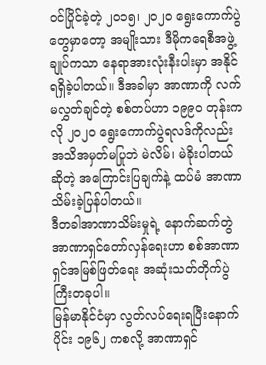ဝင်ပြိုင်ခဲ့တဲ့ ၂၀၁၅၊ ၂၀၂၀ ရွေးကောက်ပွဲတွေမှာတော့ အမျိုးသား ဒီမိုကရေစီအဖွဲ့ချုပ်ကသာ နေရာအားလုံးနီးပါးမှာ အနိုင်ရရှိခဲ့ပါတယ်။ ဒီအခါမှာ အာဏာကို လက်မလွှတ်ချင်တဲ့ စစ်တပ်ဟာ ၁၉၉၀ တုန်းကလို ၂၀၂၀ ရွေးကောက်ပွဲရလဒ်ကိုလည်း အသိအမှတ်မပြုဘဲ မဲလိမ်၊ မဲခိုးပါတယ်ဆိုတဲ့ အကြောင်းပြချက်နဲ့ ထပ်မံ အာဏာသိမ်းခဲ့ပြန်ပါတယ်။
ဒီတခါအာဏာသိမ်းမှုရဲ့ နောက်ဆက်တွဲ အာဏာရှင်တော်လှန်ရေးဟာ စစ်အာဏာရှင်အမြစ်ဖြတ်ရေး အဆုံးသတ်တိုက်ပွဲကြီးတခုပါ။
မြန်မာနိုင်ငံမှာ လွတ်လပ်ရေးရပြီးနောက်ပိုင်း ၁၉၆၂ ကစလို့ အာဏာရှင်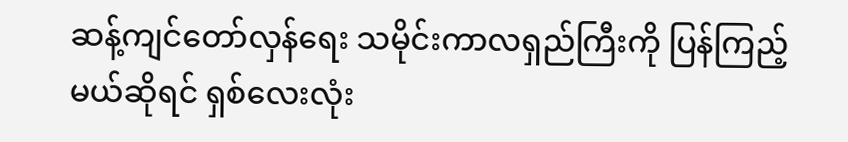ဆန့်ကျင်တော်လှန်ရေး သမိုင်းကာလရှည်ကြီးကို ပြန်ကြည့်မယ်ဆိုရင် ရှစ်လေးလုံး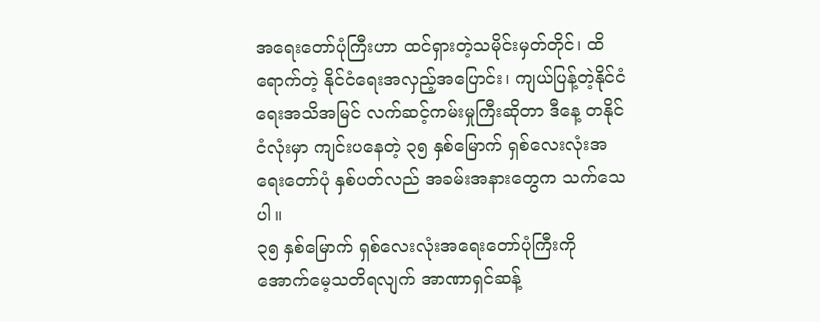အရေးတော်ပုံကြီးဟာ ထင်ရှားတဲ့သမိုင်းမှတ်တိုင်၊ ထိရောက်တဲ့ နိုင်ငံရေးအလှည့်အပြောင်း၊ ကျယ်ပြန့်တဲ့နိုင်ငံရေးအသိအမြင် လက်ဆင့်ကမ်းမှုကြီးဆိုတာ ဒီနေ့ တနိုင်ငံလုံးမှာ ကျင်းပနေတဲ့ ၃၅ နှစ်မြောက် ရှစ်လေးလုံးအရေးတော်ပုံ နှစ်ပတ်လည် အခမ်းအနားတွေက သက်သေပါ။
၃၅ နှစ်မြောက် ရှစ်လေးလုံးအရေးတော်ပုံကြီးကို အောက်မေ့သတိရလျက် အာဏာရှင်ဆန့်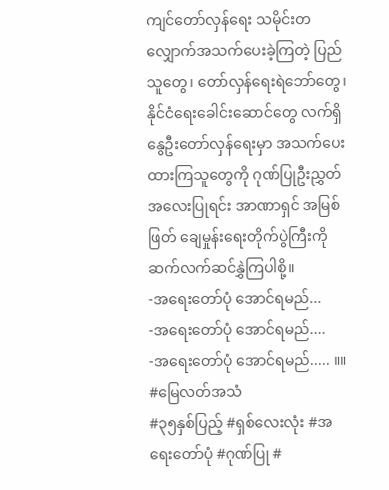ကျင်တော်လှန်ရေး သမိုင်းတလျှောက်အသက်ပေးခဲ့ကြတဲ့ ပြည်သူတွေ၊ တော်လှန်ရေးရဲဘော်တွေ၊ နိုင်ငံရေးခေါင်းဆောင်တွေ လက်ရှိ နွေဦးတော်လှန်ရေးမှာ အသက်ပေးထားကြသူတွေကို ဂုဏ်ပြုဦးညွှတ်အလေးပြုရင်း အာဏာရှင် အမြစ်ဖြတ် ချေမှုန်းရေးတိုက်ပွဲကြီးကို ဆက်လက်ဆင်နွှဲကြပါစို့။
-အရေးတော်ပုံ အောင်ရမည်...
-အရေးတော်ပုံ အောင်ရမည်....
-အရေးတော်ပုံ အောင်ရမည်..... ။။
#မြေလတ်အသံ
#၃၅နှစ်ပြည့် #ရှစ်လေးလုံး #အရေးတော်ပုံ #ဂုဏ်ပြု #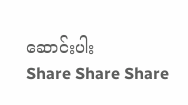ဆောင်းပါး
Share Share Share